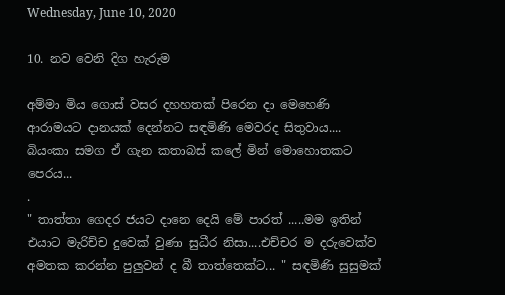Wednesday, June 10, 2020

10. නව වෙනි දිග හැරුම

අම්මා මිය ගොස් වසර දහහතක් පිරෙන දා මෙහෙණි ආරාමයට දානයක් දෙන්නට සඳමිණි මෙවරද සිතුවාය.... බියංකා සමග ඒ ගැන කතාබස් කලේ මින් මොහොතකට පෙරය...
.
" තාත්තා ගෙදර ජයට දානෙ දෙයි මේ පාරත් .....මම ඉතින් එයාට මැරිච්ච දුවෙක් වුණා සුධීර නිසා....එච්චර ම දරුවෙක්ව අමතක කරන්න පුලුවන් ද බී තාත්තෙක්ට... " සඳමිණි සුසුමක්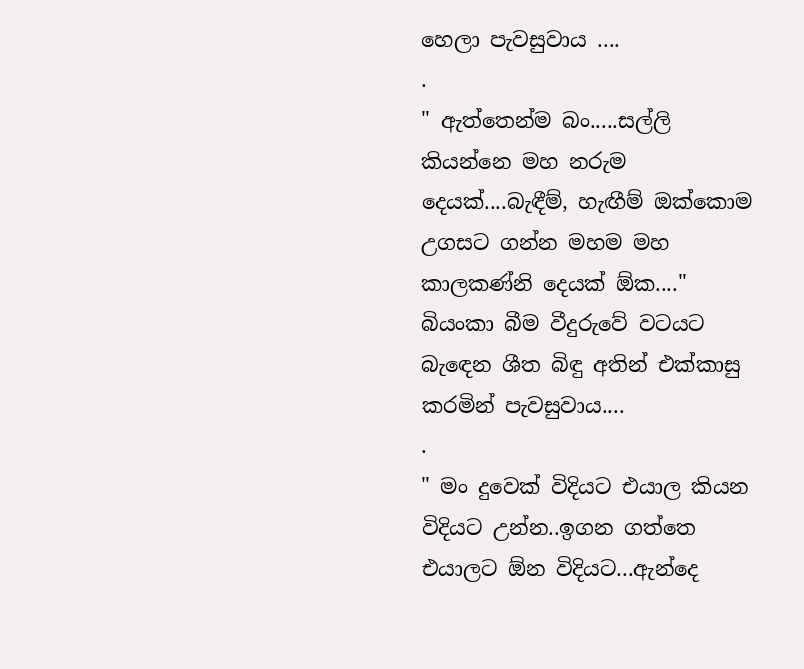හෙලා පැවසුවාය ....
.
" ඇත්තෙන්ම බං.....සල්ලි කියන්නෙ මහ නරුම දෙයක්....බැඳීම්, හැඟීම් ඔක්කොම උගසට ගන්න මහම මහ කාලකණ්නි දෙයක් ඕක...." බියංකා බීම වීදුරුවේ වටයට බැඳෙන ශීත බිඳු අතින් එක්කාසු කරමින් පැවසුවාය....
.
" මං දුවෙක් විදියට එයාල කියන විදියට උන්න..ඉගන ගත්තෙ එයාලට ඕන විදියට...ඇන්දෙ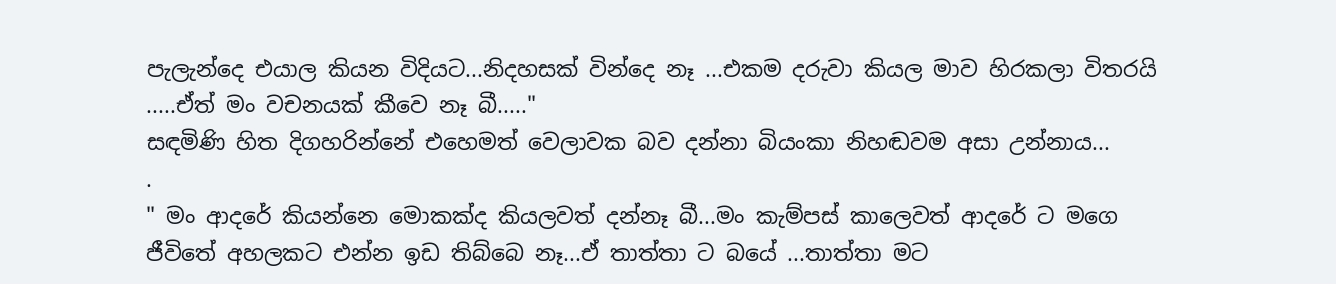පැලැන්දෙ එයාල කියන විදියට...නිදහසක් වින්දෙ නෑ ...එකම දරුවා කියල මාව හිරකලා විතරයි .....ඒත් මං වචනයක් කීවෙ නෑ බී....."
සඳමිණි හිත දිගහරින්නේ එහෙමත් වෙලාවක බව දන්නා බියංකා නිහඬවම අසා උන්නාය...
.
" මං ආදරේ කියන්නෙ මොකක්ද කියලවත් දන්නෑ බී...මං කැම්පස් කාලෙවත් ආදරේ ට මගෙ ජීවිතේ අහලකට එන්න ඉඩ තිබ්බෙ නෑ...ඒ තාත්තා ට බයේ ...තාත්තා මට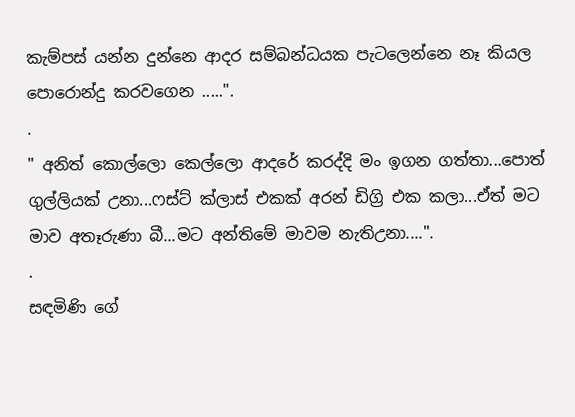කැම්පස් යන්න දුන්නෙ ආදර සම්බන්ධයක පැටලෙන්නෙ නෑ කියල පොරොන්දු කරවගෙන .....".
.
" අනිත් කොල්ලො කෙල්ලො ආදරේ කරද්දි මං ඉගන ගත්තා...පොත් ගුල්ලියක් උනා...ෆස්ට් ක්ලාස් එකක් අරන් ඩිග්‍රි එක කලා...ඒත් මට මාව අතෑරුණා බී...මට අන්තිමේ මාවම නැතිඋනා....".
.
සඳමිණි ගේ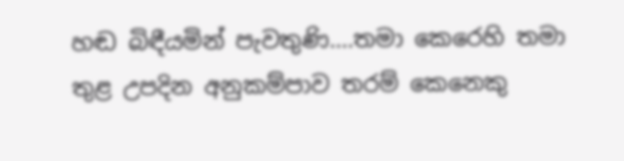හඬ බිඳීයමින් පැවතුණි....තමා කෙරෙහි තමා තුළ උපදින අනුකම්පාව තරම් කෙනෙකු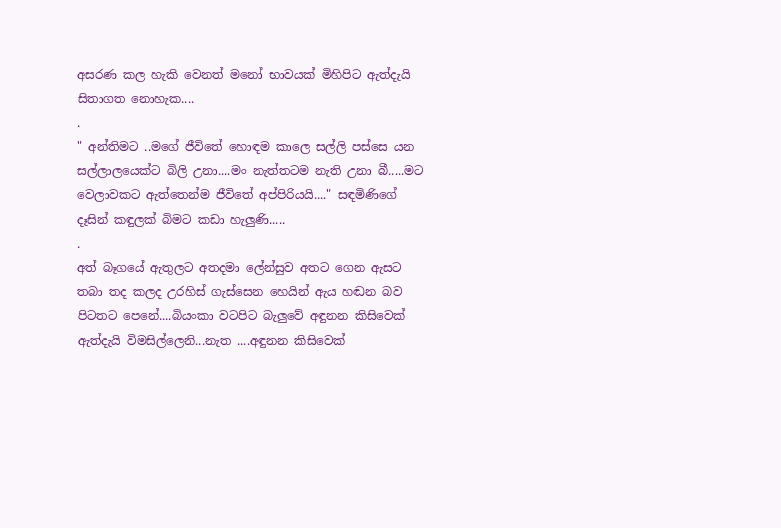අසරණ කල හැකි වෙනත් මනෝ භාවයක් මිහිපිට ඇත්දැයි සිතාගත නොහැක....
.
" අන්තිමට ..මගේ ජීවිතේ හොඳම කාලෙ සල්ලි පස්සෙ යන සල්ලාලයෙක්ට බිලි උනා....මං නැත්තටම නැති උනා බී.....මට වෙලාවකට ඇත්තෙන්ම ජීවිතේ අප්පිරියයි...." සඳමිණිගේ දෑසින් කඳුලක් බිමට කඩා හැලුණි.....
.
අත් බෑගයේ ඇතුලට අතදමා ලේන්සුව අතට ගෙන ඇසට තබා තද කලද උරහිස් ගැස්සෙන හෙයින් ඇය හඬන බව පිටතට පෙනේ....බියංකා වටපිට බැලුවේ අඳුනන කිසිවෙක් ඇත්දැයි විමසිල්ලෙනි...නැත ....අඳුනන කිසිවෙක්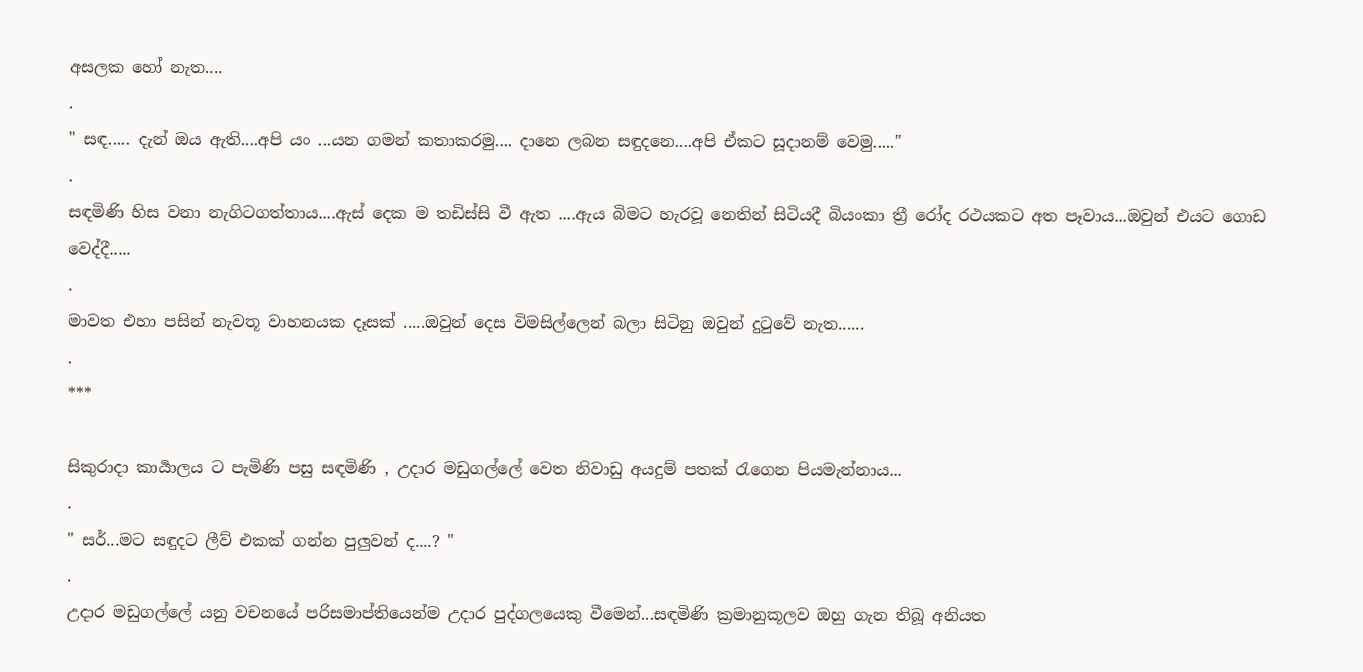අසලක හෝ නැත....
.
" සඳ..... දැන් ඔය ඇති....අපි යං ...යන ගමන් කතාකරමු.... දානෙ ලබන සඳුදනෙ....අපි ඒකට සූදානම් වෙමු....."
.
සඳමිණි හිස වනා නැගිටගත්තාය....ඇස් දෙක ම තඩිස්සි වී ඇත ....ඇය බිමට හැරවූ නෙතින් සිටියදී බියංකා ත්‍රී රෝද රථයකට අත පෑවාය...ඔවුන් එයට ගොඩ වෙද්දී.....
.
මාවත එහා පසින් නැවතූ වාහනයක දෑසක් .....ඔවුන් දෙස විමසිල්ලෙන් බලා සිටිනු ඔවුන් දුටුවේ නැත......
.
***

සිකුරාදා කාර්‍යාලය ට පැමිණි පසු සඳමිණි , උදාර මඩුගල්ලේ වෙත නිවාඩු අයදුම් පතක් රැගෙන පියමැන්නාය...
.
" සර්...මට සඳුදට ලීව් එකක් ගන්න පුලුවන් ද....? "
.
උදාර මඩුගල්ලේ යනු වචනයේ පරිසමාප්තියෙන්ම උදාර පුද්ගලයෙකු වීමෙන්...සඳමිණි ක්‍රමානුකූලව ඔහු ගැන තිබූ අනියත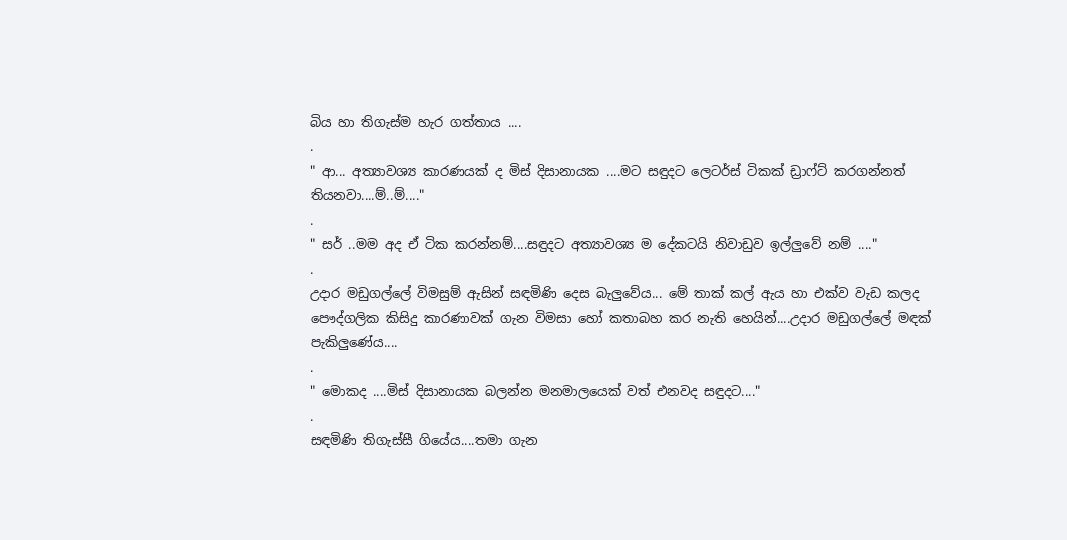බිය හා තිගැස්ම හැර ගත්තාය ....
.
" ආ... අත්‍යාවශ්‍ය කාරණයක් ද මිස් දිසානායක ....මට සඳුදට ලෙටර්ස් ටිකක් ඩ්‍රාෆ්ට් කරගන්නත් තියනවා....ම්..ම්...."
.
" සර් ..මම අද ඒ ටික කරන්නම්....සඳුදට අත්‍යාවශ්‍ය ම දේකටයි නිවාඩුව ඉල්ලුවේ නම් ...."
.
උදාර මඩුගල්ලේ විමසුම් ඇසින් සඳමිණි දෙස බැලුවේය... මේ තාක් කල් ඇය හා එක්ව වැඩ කලද පෞද්ගලික කිසිදු කාරණාවක් ගැන විමසා හෝ කතාබහ කර නැති හෙයින්....උදාර මඩුගල්ලේ මඳක් පැකිලුණේය....
.
" මොකද ....මිස් දිසානායක බලන්න මනමාලයෙක් වත් එනවද සඳුදට...."
.
සඳමිණි තිගැස්සී ගියේය....තමා ගැන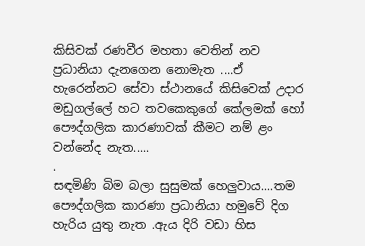කිසිවක් රණවීර මහතා වෙතින් නව ප්‍රධානියා දැනගෙන නොමැත ....ඒ හැරෙන්නට සේවා ස්ථානයේ කිසිවෙක් උදාර මඩුගල්ලේ හට තවකෙකුගේ කේලමක් හෝ පෞද්ගලික කාරණාවක් කීමට නම් ළං වන්නේද නැත.....
.
සඳමිණි බිම බලා සුසුමක් හෙලුවාය....තම පෞද්ගලික කාරණා ප්‍රධානියා හමුවේ දිග හැරිය යුතු නැත .ඇය දිරි වඩා හිස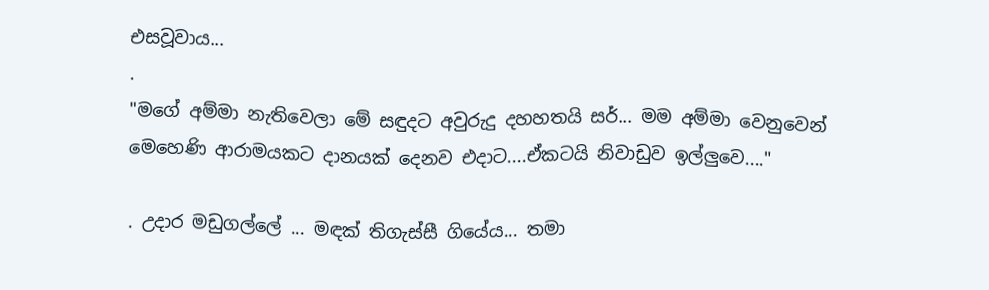එසවූවාය...
.
"මගේ අම්මා නැතිවෙලා මේ සඳුදට අවුරුදු දහහතයි සර්... මම අම්මා වෙනුවෙන් මෙහෙණි ආරාමයකට දානයක් දෙනව එදාට....ඒකටයි නිවාඩුව ඉල්ලුවෙ...."

. උදාර මඩුගල්ලේ ... මඳක් තිගැස්සී ගියේය... තමා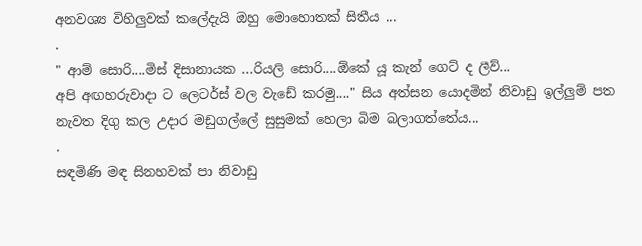අනවශ්‍ය විහිලුවක් කලේදැයි ඔහු මොහොතක් සිතීය ...
.
" ආම් සොරි....මිස් දිසානායක ...රියලි සොරි....ඕකේ යූ කැන් ගෙට් ද ලීව්...
අපි අඟහරුවාදා ට ලෙටර්ස් වල වැඩේ කරමු...." සිය අත්සන යොදමින් නිවාඩු ඉල්ලුම් පත නැවත දිගු කල උදාර මඩුගල්ලේ සුසුමක් හෙලා බිම බලාගත්තේය...
.
සඳමිණි මඳ සිනහවක් පා නිවාඩු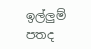ඉල්ලුම් පතද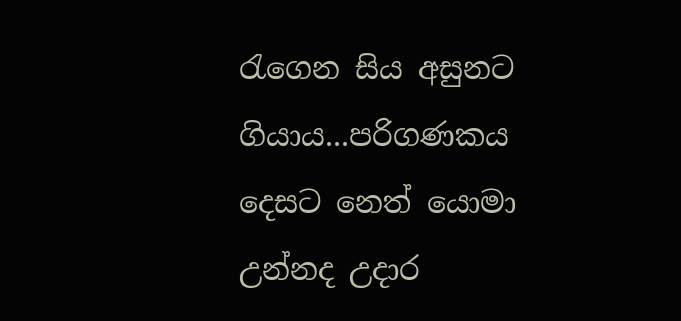රැගෙන සිය අසුනට ගියාය...පරිගණකය දෙසට නෙත් යොමා උන්නද උදාර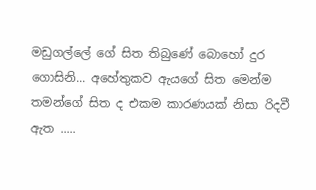මඩුගල්ලේ ගේ සිත තිබුණේ බොහෝ දුර ගොසිනි... අහේතුකව ඇයගේ සිත මෙන්ම තමන්ගේ සිත ද එකම කාරණයක් නිසා රිදවී ඇත .....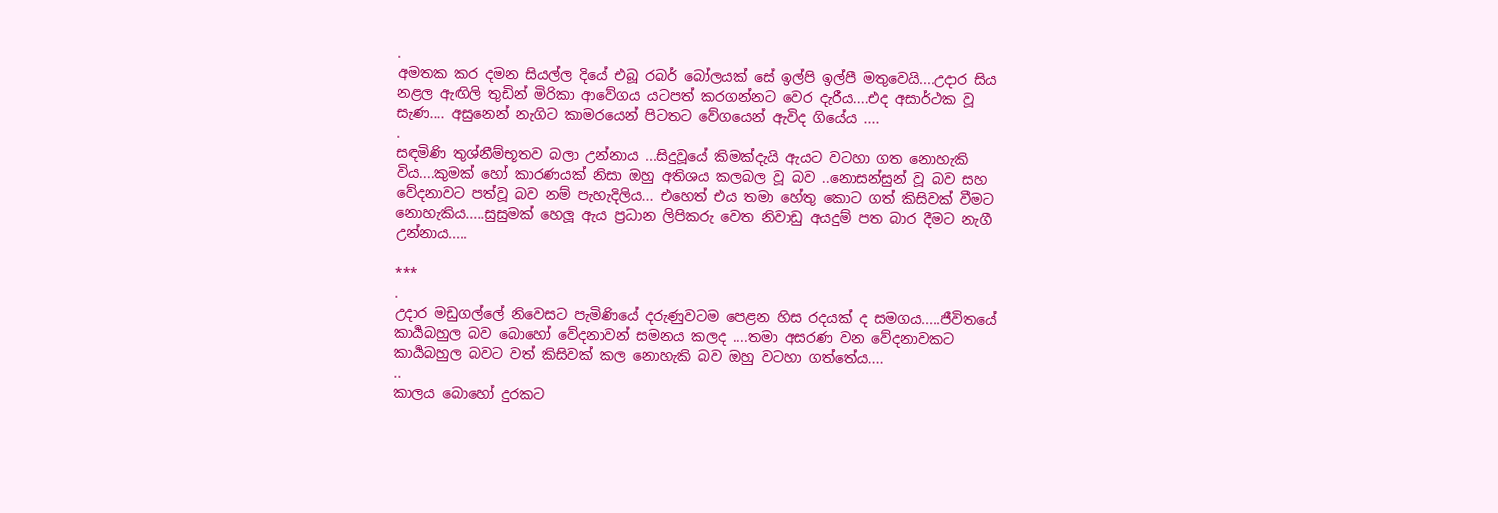.
අමතක කර දමන සියල්ල දියේ එබූ රබර් බෝලයක් සේ ඉල්පි ඉල්පී මතුවෙයි....උදාර සිය නළල ඇඟිලි තුඩින් මිරිකා ආවේගය යටපත් කරගන්නට වෙර දැරීය....එද අසාර්ථක වූ සැණ.... අසුනෙන් නැගිට කාමරයෙන් පිටතට වේගයෙන් ඇවිද ගියේය ....
.
සඳමිණි තුශ්නීම්භූතව බලා උන්නාය ...සිදුවූයේ කිමක්දැයි ඇයට වටහා ගත නොහැකි විය....කුමක් හෝ කාරණයක් නිසා ඔහු අතිශය කලබල වූ බව ..නොසන්සුන් වූ බව සහ වේදනාවට පත්වූ බව නම් පැහැදිලිය... එහෙත් එය තමා හේතු කොට ගත් කිසිවක් වීමට නොහැකිය.....සුසුමක් හෙලූ ඇය ප්‍රධාන ලිපිකරු වෙත නිවාඩු අයදුම් පත බාර දීමට නැගී උන්නාය.....

***
.
උදාර මඩුගල්ලේ නිවෙසට පැමිණියේ දරුණුවටම පෙළන හිස රදයක් ද සමගය.....ජීවිතයේ කාර්‍යබහුල බව බොහෝ වේදනාවන් සමනය කලද ....තමා අසරණ වන වේදනාවකට කාර්‍යබහුල බවට වත් කිසිවක් කල නොහැකි බව ඔහු වටහා ගත්තේය....
..
කාලය බොහෝ දුරකට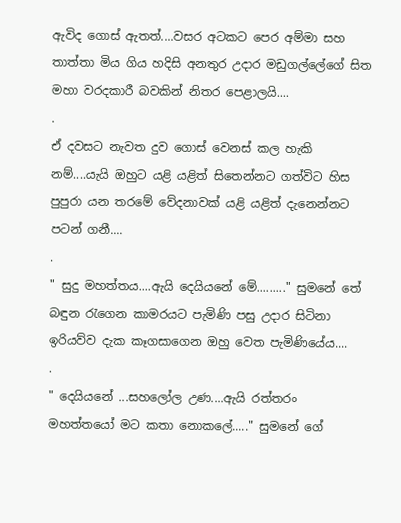ඇවිද ගොස් ඇතත්....වසර අටකට පෙර අම්මා සහ තාත්තා මිය ගිය හදිසි අනතුර උදාර මඩුගල්ලේගේ සිත මහා වරදකාරී බවකින් නිතර පෙළාලයි....
.
ඒ දවසට නැවත දුව ගොස් වෙනස් කල හැකි නම්....යැයි ඔහුට යළි යළිත් සිතෙන්නට ගත්විට හිස පුපුරා යන තරමේ වේදනාවක් යළි යළිත් දැනෙන්නට පටන් ගනී....
.
" සුදු මහත්තය....ඇයි දෙයියනේ මේ........." සුමනේ තේ බඳුන රැගෙන කාමරයට පැමිණි පසු උදාර සිටිනා ඉරියව්ව දැක කෑගසාගෙන ඔහු වෙත පැමිණියේය....
.
" දෙයියනේ ...සහලෝල උණ....ඇයි රත්තරං මහත්තයෝ මට කතා නොකලේ....." සුමනේ ගේ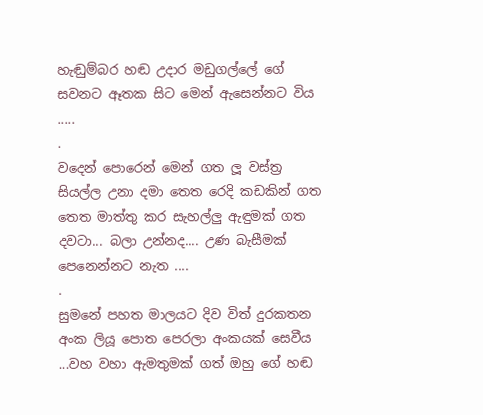හැඬුම්බර හඬ උදාර මඩුගල්ලේ ගේ සවනට ඈතක සිට මෙන් ඇසෙන්නට විය .....
.
වදෙන් පොරෙන් මෙන් ගත ලූ වස්ත්‍ර සියල්ල උනා දමා තෙත රෙදි කඩකින් ගත තෙත මාත්තු කර සැහල්ලු ඇඳුමක් ගත දවටා... බලා උන්නද.... උණ බැසීමක් පෙනෙන්නට නැත ....
.
සුමනේ පහත මාලයට දිව විත් දුරකතන අංක ලියූ පොත පෙරලා අංකයක් සෙවීය ...වහ වහා ඇමතුමක් ගත් ඔහු ගේ හඬ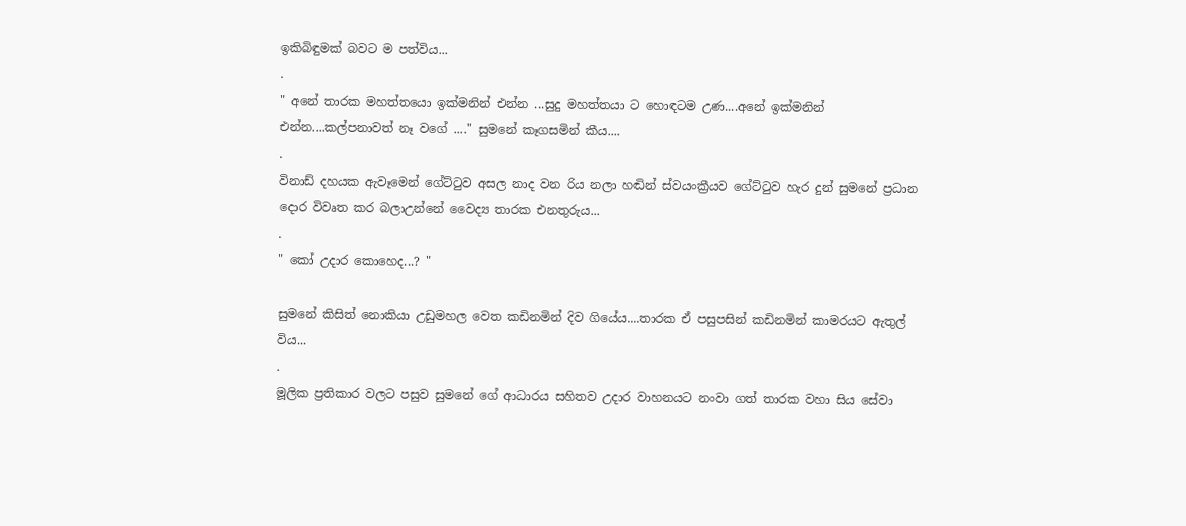ඉකිබිඳුමක් බවට ම පත්විය...
.
" අනේ තාරක මහත්තයො ඉක්මනින් එන්න ...සුදු මහත්තයා ට හොඳටම උණ....අනේ ඉක්මනින් එන්න....කල්පනාවත් නෑ වගේ ...." සුමනේ කෑගසමින් කීය....
.
විනාඩ් දහයක ඇවෑමෙන් ගේට්ටුව අසල නාද වන රිය නලා හඬින් ස්වයංක්‍රීයව ගේට්ටුව හැර දුන් සුමනේ ප්‍රධාන දොර විවෘත කර බලාඋන්නේ වෛද්‍ය තාරක එනතුරුය...
.
" කෝ උදාර කොහෙද...? "

සුමනේ කිසිත් නොකියා උඩුමහල වෙත කඩිනමින් දිව ගියේය....තාරක ඒ පසුපසින් කඩිනමින් කාමරයට ඇතුල් විය...
.
මූලික ප්‍රතිකාර වලට පසුව සුමනේ ගේ ආධාරය සහිතව උදාර වාහනයට නංවා ගත් තාරක වහා සිය සේවා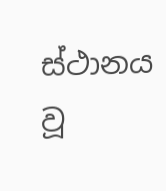ස්ථානය වූ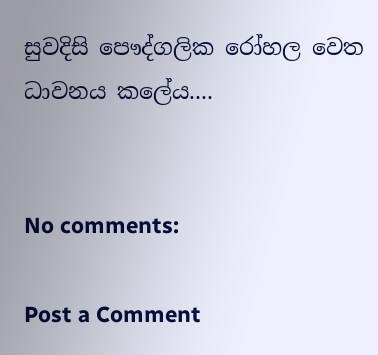සුවදිසි පෞද්ගලික රෝහල වෙත ධාවනය කලේය....


No comments:

Post a Comment